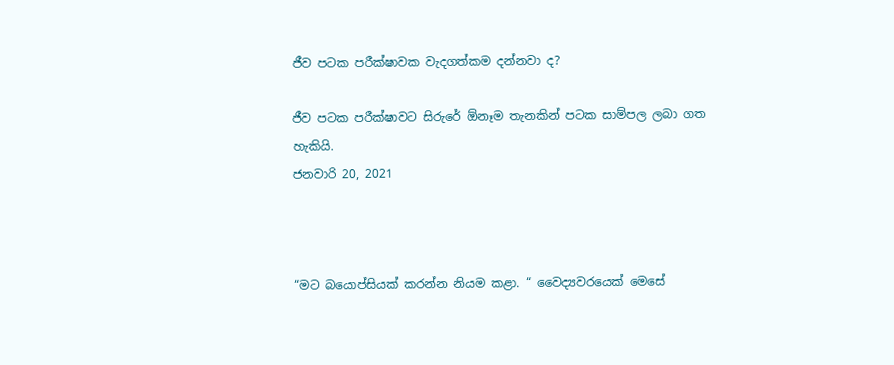ජීව පටක පරීක්ෂාවක වැදගත්කම දන්නවා ද?

ජීව පටක පරීක්ෂාවට සිරුරේ ඕනෑම තැනකින් පටක සාම්පල ලබා ගත හැකියි.
ජනවාරි 20, 2021



“මට බයොප්සියක් කරන්න නියම කළා. “ වෛද්‍යවරයෙක් මෙසේ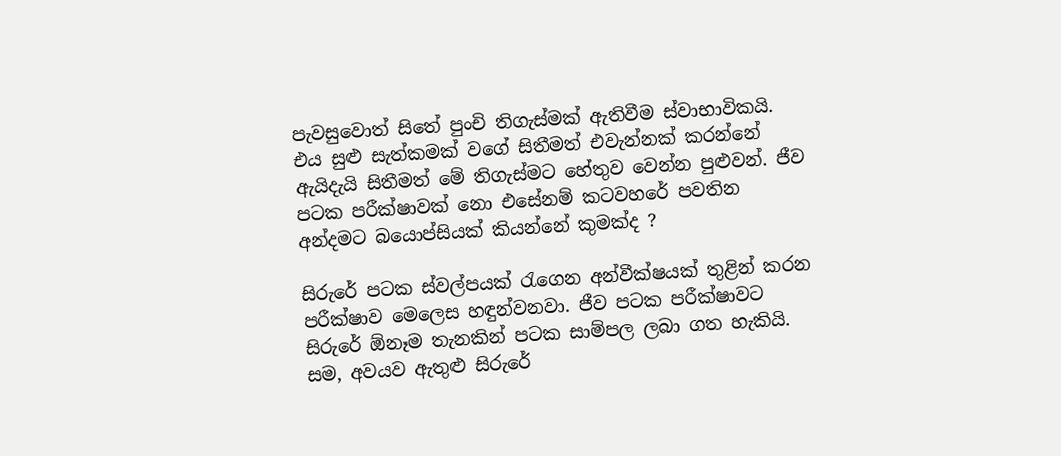පැවසුවොත් සිතේ පුංචි තිගැස්මක් ඇතිවීම ස්වාභාවිකයි. එය සුළු සැත්කමක් වගේ සිතීමත් එවැන්නක් කරන්නේ ඇයිදැයි සිතීමත් මේ තිගැස්මට හේතුව වෙන්න පුළුවන්. ජීව පටක පරීක්ෂාවක් නො එසේනම් කටවහරේ පවතින අන්දමට බයොප්සියක් කියන්නේ කුමක්ද ?

සිරුරේ පටක ස්වල්පයක් රැගෙන අන්වීක්ෂයක් තුළින් කරන පරීක්ෂාව මෙලෙස හඳුන්වනවා. ජීව පටක පරීක්ෂාවට සිරුරේ ඕනෑම තැනකින් පටක සාම්පල ලබා ගත හැකියි. සම, අවයව ඇතුළු සිරුරේ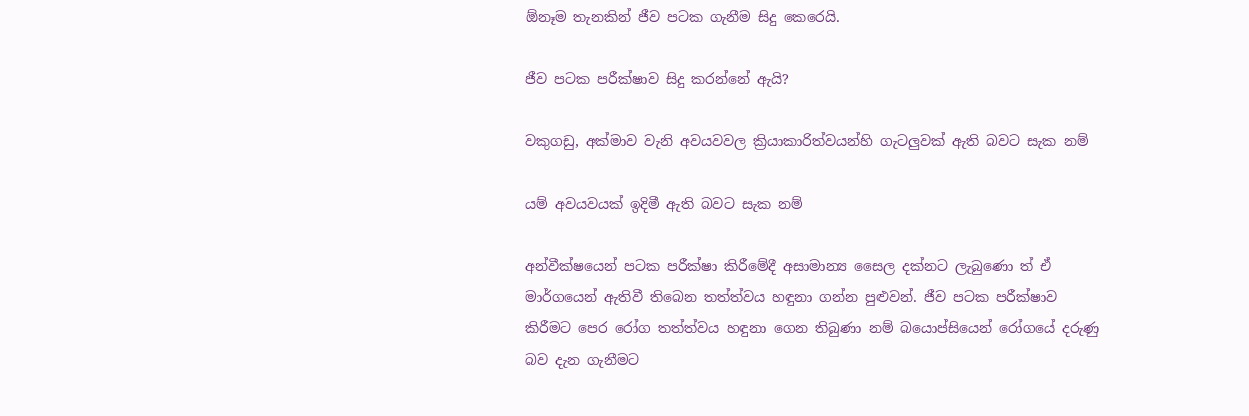ඕනෑම තැනකින් ජීව පටක ගැනීම සිදු කෙරෙයි.

ජීව පටක පරීක්ෂාව සිදු කරන්නේ ඇයි?

වකුගඩු, අක්මාව වැනි අවයවවල ක්‍රියාකාරිත්වයන්හි ගැටලුවක් ඇති බවට සැක නම්

යම් අවයවයක් ඉදිමී ඇති බවට සැක නම්

අන්වීක්ෂයෙන් පටක පරීක්ෂා කිරීමේදී අසාමාන්‍ය සෛල දක්නට ලැබුණො ත් ඒ මාර්ගයෙන් ඇතිවී තිබෙන තත්ත්වය හඳුනා ගන්න පුළුවන්. ජීව පටක පරීක්ෂාව කිරීමට පෙර රෝග තත්ත්වය හඳුනා ගෙන තිබුණා නම් බයොප්සියෙන් රෝගයේ දරුණු බව දැන ගැනීමට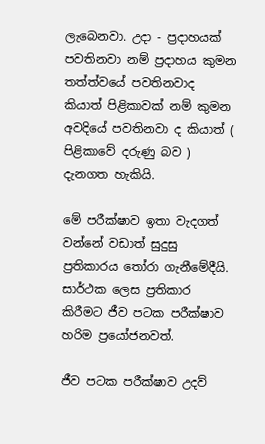ලැබෙනවා. උදා - ප්‍රදාහයක් පවතිනවා නම් ප්‍රදාහය කුමන තත්ත්වයේ පවතිනවාද කියාත් පිළිකාවක් නම් කුමන අවදියේ පවතිනවා ද කියාත් ( පිළිකාවේ දරුණු බව ) දැනගත හැකියි.

මේ පරීක්ෂාව ඉතා වැදගත් වන්නේ වඩාත් සුදුසු ප්‍රතිකාරය තෝරා ගැනීමේදීයි. සාර්ථක ලෙස ප්‍රතිකාර කිරීමට ජීව පටක පරීක්ෂාව හරිම ප්‍රයෝජනවත්.

ජීව පටක පරීක්ෂාව උදව්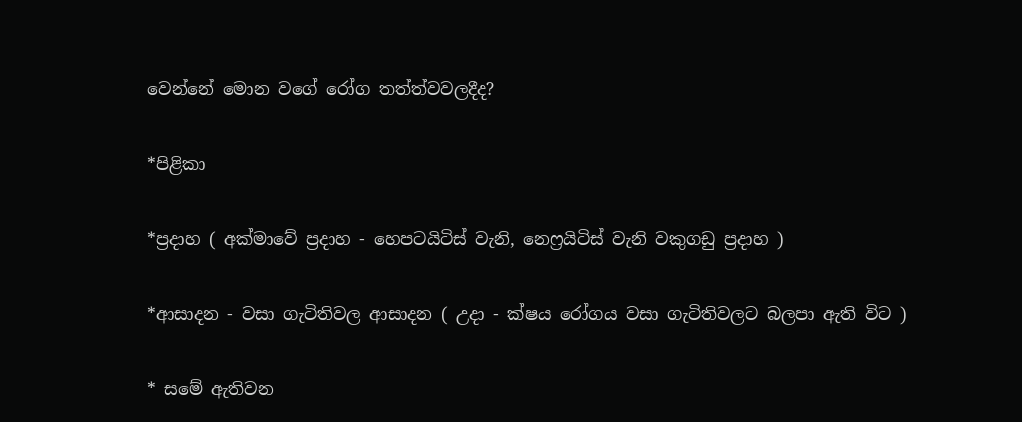වෙන්නේ මොන වගේ රෝග තත්ත්වවලදීද?

*පිළිකා

*ප්‍රදාහ ( අක්මාවේ ප්‍රදාහ - හෙපටයිටිස් වැනි, නෙෆ්‍රයිටිස් වැනි වකුගඩු ප්‍රදාහ )

*ආසාදන - වසා ගැටිතිවල ආසාදන ( උදා - ක්ෂය රෝගය වසා ගැටිතිවලට බලපා ඇති විට )

* සමේ ඇතිවන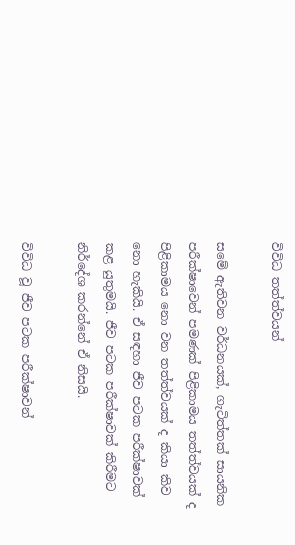විවිධ තත්ත්වයන්

සමේ ඇතිවන වර්ධනයක්, ගැටිත්තක් සායනික පරීක්ෂා‍වෙන් පමණක් පිළිකාමය තත්ත්වයක් ද පිළිකාමය නො වන තත්ත්වයක් ද කියා කිව නො හැකියි. ඒ සඳහා ජීව පටක පරීක්ෂාවක් කළ යුතුමයි. ජීව පටක පරීක්ෂාවක් කිරීමට නිර්දේශ කරන්නේ ඒ නිසයි.

විවිධ වූ ජීව පටක පරීක්ෂාවන්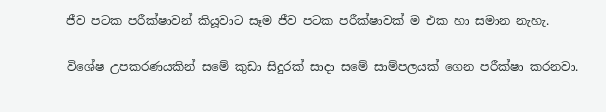ජීව පටක පරීක්ෂාවන් කියූවාට සෑම ජීව පටක පරීක්ෂාවක් ම එක හා සමාන නැහැ.

විශේෂ උපකරණයකින් සමේ කුඩා සිදුරක් සාදා සමේ සාම්පලයක් ගෙන පරීක්ෂා කරනවා.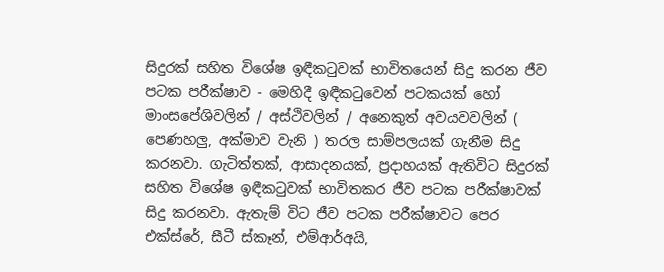සිදුරක් සහිත විශේෂ ඉඳීකටුවක් භාවිතයෙන් සිදු කරන ජීව පටක පරීක්ෂාව - මෙහිදී ඉඳීකටුවෙන් පටකයක් හෝ මාංසපේශිවලින් / අස්ථිවලින් / අනෙකුත් අවයවවලින් ( පෙණහලු, අක්මාව වැනි ) තරල සාම්පලයක් ගැනීම සිදු කරනවා. ගැටිත්තක්, ආසාදනයක්, ප්‍රදාහයක් ඇතිවිට සිදුරක් සහිත විශේෂ ඉඳීකටුවක් භාවිතකර ජීව පටක පරීක්ෂාවක් සිදු කරනවා. ඇතැම් විට ජීව පටක පරීක්ෂාවට පෙර එක්ස්රේ, සීටී ස්කෑන්, එම්ආර්අයි,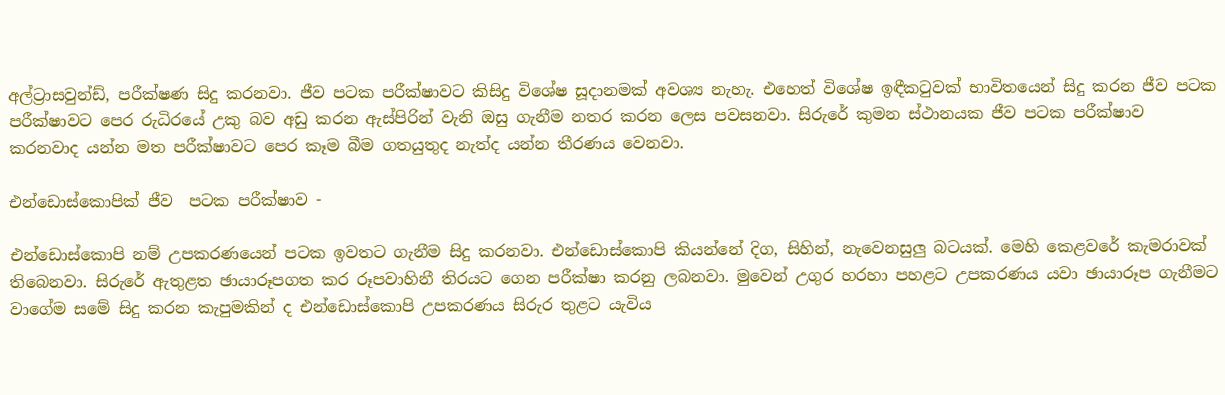අල්ට්‍රාසවුන්ඩ්, පරීක්ෂණ සිදු කරනවා. ජීව පටක පරීක්ෂාවට කිසිදු විශේෂ සූදානමක් අවශ්‍ය නැහැ. එහෙත් විශේෂ ඉඳීකටුවක් භාවිතයෙන් සිදු කරන ජීව පටක පරීක්ෂාවට පෙර රුධිරයේ උකු බව අඩු කරන ඇස්පිරින් වැනි ඔසු ගැනීම නතර කරන ලෙස පවසනවා. සිරුරේ කුමන ස්ථානයක ජීව පටක පරීක්ෂාව කරනවාද යන්න මත පරීක්ෂාවට පෙර කෑම බීම ගතයුතුද නැත්ද යන්න තීරණය වෙනවා.

එන්ඩොස්කොපික් ජීව  පටක පරීක්ෂාව -

එන්ඩොස්කොපි නම් උපකරණයෙන් පටක ඉවතට ගැනීම සිදු කරනවා. එන්ඩොස්කොපි කියන්නේ දිග, සිහින්, නැවෙනසුලු බටයක්. මෙහි කෙළවරේ කැමරාවක් තිබෙනවා. සිරුරේ ඇතුළත ඡායාරූපගත කර රූපවාහිනී තිරයට ගෙන පරීක්ෂා කරනු ලබනවා. මුවෙන් උගුර හරහා පහළට උපකරණය යවා ඡායාරූප ගැනීමට වාගේම සමේ සිදු කරන කැපුමකින් ද එන්ඩොස්කොපි උපකරණය සිරුර තුළට යැවිය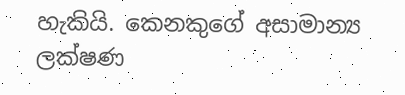හැකියි. කෙනකුගේ අසාමාන්‍ය ලක්ෂණ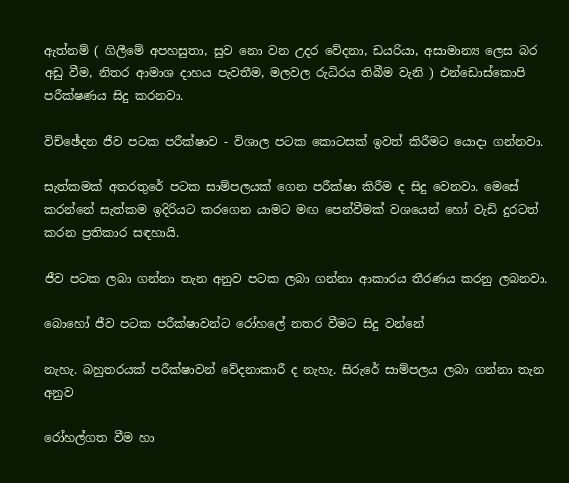ඇත්නම් ( ගිලීමේ අපහසුතා, සුව නො වන උදර වේදනා, ඩයරියා, අසාමාන්‍ය ලෙස බර අඩු වීම, නිතර ආමාශ දාහය පැවතීම, මලවල රුධිරය තිබීම වැනි ) එන්ඩොස්කොපි පරීක්ෂණය සිදු කරනවා.

විච්ඡේදන ජීව පටක පරීක්ෂාව - විශාල පටක කොටසක් ඉවත් කිරීමට යොදා ගන්නවා.

සැත්කමක් අතරතුරේ පටක සාම්පලයක් ගෙන පරීක්ෂා කිරීම ද සිදු වෙනවා. මෙසේ කරන්නේ සැත්කම ඉදිරියට කරගෙන යාමට මඟ පෙන්වීමක් වශයෙන් හෝ වැඩි දුරටත් කරන ප්‍රතිකාර සඳහායි.

ජීව පටක ලබා ගන්නා තැන අනුව පටක ලබා ගන්නා ආකාරය තීරණය කරනු ලබනවා.

බොහෝ ජීව පටක පරීක්ෂාවන්ට රෝහලේ නතර වීමට සිදු වන්නේ

නැහැ. බහුතරයක් පරීක්ෂාවන් වේදනාකාරී ද නැහැ. සිරුරේ සාම්පලය ලබා ගන්නා තැන අනුව

රෝහල්ගත වීම හා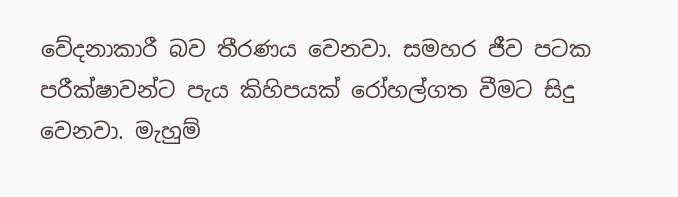වේදනාකාරී බව තීරණය වෙනවා. සමහර ජීව පටක පරීක්ෂාවන්ට පැය කිහිපයක් රෝහල්ගත වීමට සිදු වෙනවා. මැහුම්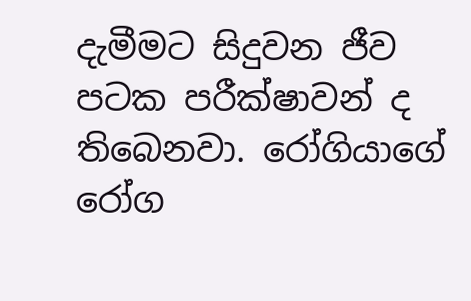දැමීමට සිදුවන ජීව පටක පරීක්ෂාවන් ද තිබෙනවා. රෝගියාගේ රෝග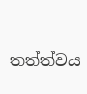තත්ත්වය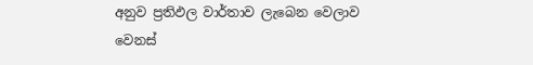අනුව ප්‍රතිඵල වාර්තාව ලැබෙන වෙලාව වෙනස්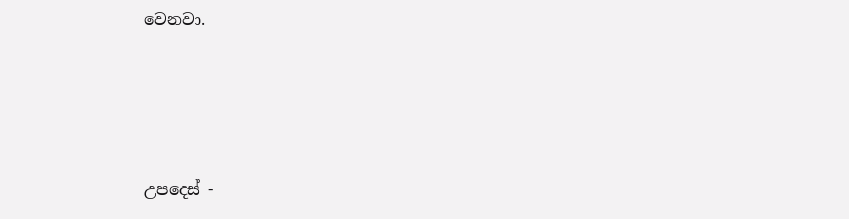වෙනවා.





උපදෙස් -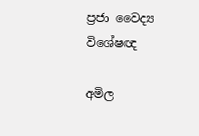ප්‍රජා වෛද්‍ය විශේෂඥ

අමිල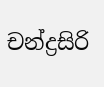චන්ද්‍රසිරි